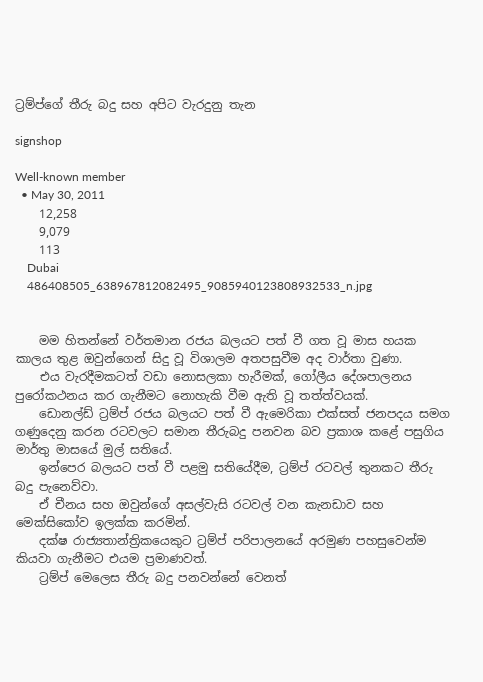ට්‍රම්ප්ගේ තීරු බදු සහ අපිට වැරදුනු තැන

signshop

Well-known member
  • May 30, 2011
    12,258
    9,079
    113
    Dubai
    486408505_638967812082495_9085940123808932533_n.jpg


    මම හිතන්නේ වර්තමාන රජය බලයට පත් වී ගත වූ මාස හයක කාලය තුළ ඔවුන්ගෙන් සිදු වූ විශාලම අතපසුවීම අද වාර්තා වුණා.
    එය වැරදීමකටත් වඩා නොසලකා හැරීමක්, ගෝලීය දේශපාලනය පුරෝකථනය කර ගැනීමට නොහැකි වීම ඇති වූ තත්ත්වයක්.
    ඩොනල්ඩ් ට්‍රම්ප් රජය බලයට පත් වී ඇමෙරිකා එක්සත් ජනපදය සමග ගණුදෙනු කරන රටවලට සමාන තීරුබදු පනවන බව ප්‍රකාශ කළේ පසුගිය මාර්තු මාසයේ මුල් සතියේ.
    ඉන්පෙර බලයට පත් වී පළමු සතියේදීම, ට්‍රම්ප් රටවල් තුනකට තීරු බදු පැනෙව්වා.
    ඒ චීනය සහ ඔවුන්ගේ අසල්වැසි රටවල් වන කැනඩාව සහ මෙක්සිකෝව ඉලක්ක කරමින්.
    දක්ෂ රාජ්‍යතාන්ත්‍රිකයෙකුට ට්‍රම්ප් පරිපාලනයේ අරමුණ පහසුවෙන්ම කියවා ගැනීමට එයම ප්‍රමාණවත්.
    ට්‍රම්ප් මෙලෙස තීරු බදු පනවන්නේ වෙනත්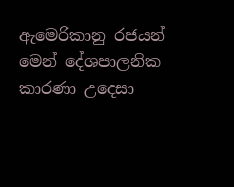ඇමෙරිකානු රජයන් මෙන් දේශපාලනික කාරණා උදෙසා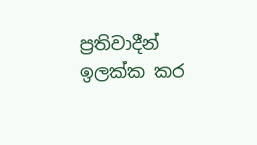ප්‍රතිවාදීන් ඉලක්ක කර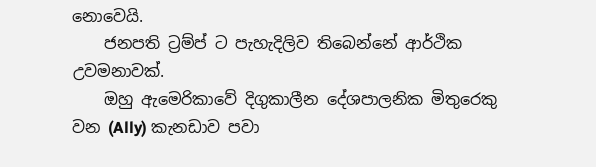නොවෙයි.
    ජනපති ට්‍රම්ප් ට පැහැදිලිව තිබෙන්නේ ආර්ථික උවමනාවක්.
    ඔහු ඇමෙරිකාවේ දිගුකාලීන දේශපාලනික මිතුරෙකු වන (Ally) කැනඩාව පවා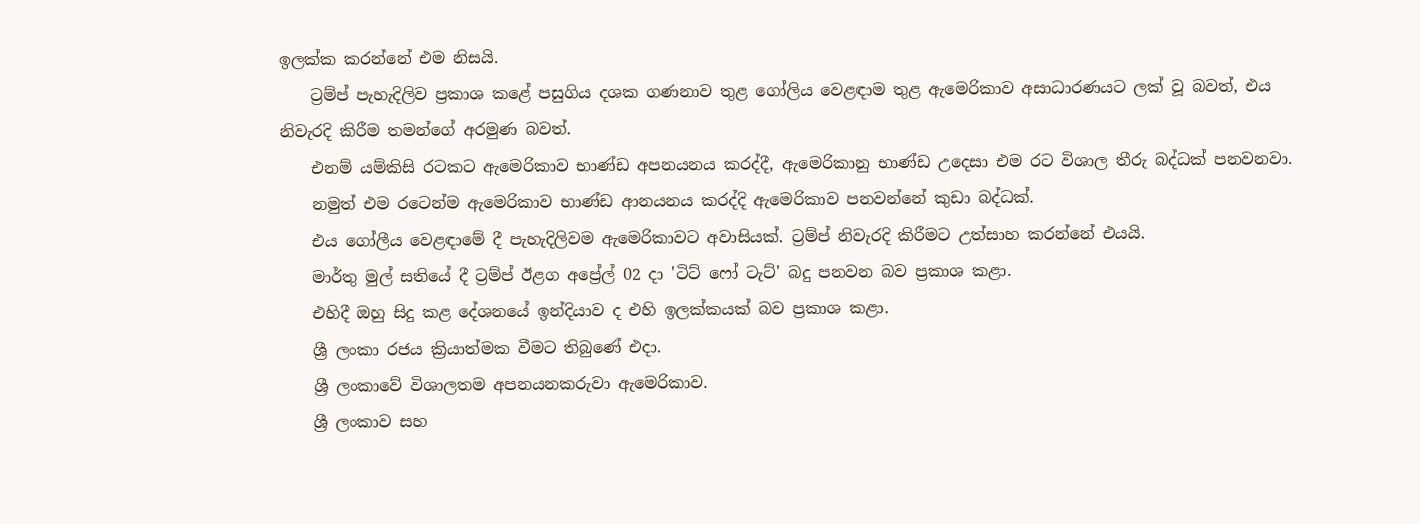ඉලක්ක කරන්නේ එම නිසයි.
    ට්‍රම්ප් පැහැදිලිව ප්‍රකාශ කළේ පසුගිය දශක ගණනාව තුළ ගෝලිය වෙළඳාම තුළ ඇමෙරිකාව අසාධාරණයට ලක් වූ බවත්, එය නිවැරදි කිරීම තමන්ගේ අරමුණ බවත්.
    එනම් යම්කිසි රටකට ඇමෙරිකාව භාණ්ඩ අපනයනය කරද්දී, ඇමෙරිකානු භාණ්ඩ උදෙසා එම රට විශාල තීරු බද්ධක් පනවනවා.
    නමුත් එම රටෙන්ම ඇමෙරිකාව භාණ්ඩ ආනයනය කරද්දි ඇමෙරිකාව පනවන්නේ කුඩා බද්ධක්.
    එය ගෝලීය වෙළඳාමේ දී පැහැදිලිවම ඇමෙරිකාවට අවාසියක්. ට්‍රම්ප් නිවැරදි කිරීමට උත්සාහ කරන්නේ එයයි.
    මාර්තු මුල් සතියේ දී ට්‍රම්ප් ඊළග අප්‍රේල් 02 දා 'ටිට් ෆෝ ටැට්' බදු පනවන බව ප්‍රකාශ කළා.
    එහිදී ඔහු සිදු කළ දේශනයේ ඉන්දියාව ද එහි ඉලක්කයක් බව ප්‍රකාශ කළා.
    ශ්‍රී ලංකා රජය ක්‍රියාත්මක වීමට තිබුණේ එදා.
    ශ්‍රී ලංකාවේ විශාලතම අපනයනකරුවා ඇමෙරිකාව.
    ශ්‍රී ලංකාව සහ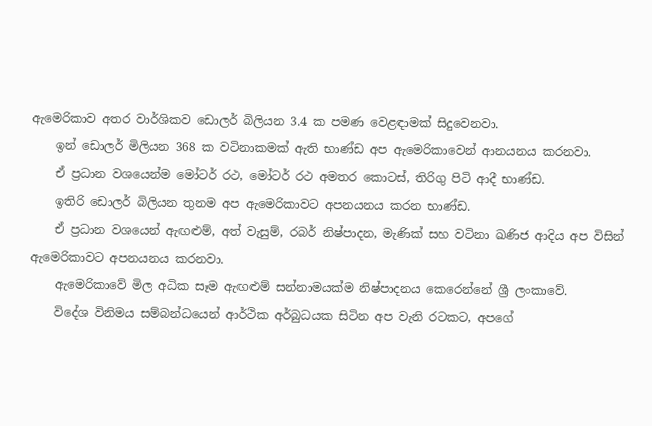ඇමෙරිකාව අතර වාර්ශිකව ඩොලර් බිලියන 3.4 ක පමණ වෙළඳාමක් සිදුවෙනවා.
    ඉන් ඩොලර් මිලියන 368 ක වටිනාකමක් ඇති භාණ්ඩ අප ඇමෙරිකාවෙන් ආනයනය කරනවා.
    ඒ ප්‍රධාන වශයෙන්ම මෝටර් රථ, මෝටර් රථ අමතර කොටස්, තිරිගු පිටි ආදී භාණ්ඩ.
    ඉතිරි ඩොලර් බිලියන තුනම අප ඇමෙරිකාවට අපනයනය කරන භාණ්ඩ.
    ඒ ප්‍රධාන වශයෙන් ඇඟළුම්, අත් වැසුම්, රබර් නිෂ්පාදන, මැණික් සහ වටිනා ඛණිජ ආදිය අප විසින් ඇමෙරිකාවට අපනයනය කරනවා.
    ඇමෙරිකාවේ මිල අධික සෑම ඇඟළුම් සන්නාමයක්ම නිෂ්පාදනය කෙරෙන්නේ ශ්‍රී ලංකාවේ.
    විදේශ විනිමය සම්බන්ධයෙන් ආර්ථික අර්බුධයක සිටින අප වැනි රටකට, අපගේ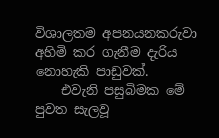විශාලතම අපනයනකරුවා අහිමි කර ගැනීම දැරිය නොහැකි පාඩුවක්.
    එවැනි පසුබිමක මේ පුවත සැලවූ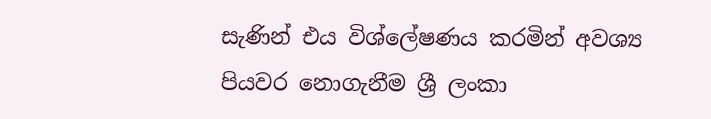සැණින් එය විශ්ලේෂණය කරමින් අවශ්‍ය පියවර නොගැනීම ශ්‍රී ලංකා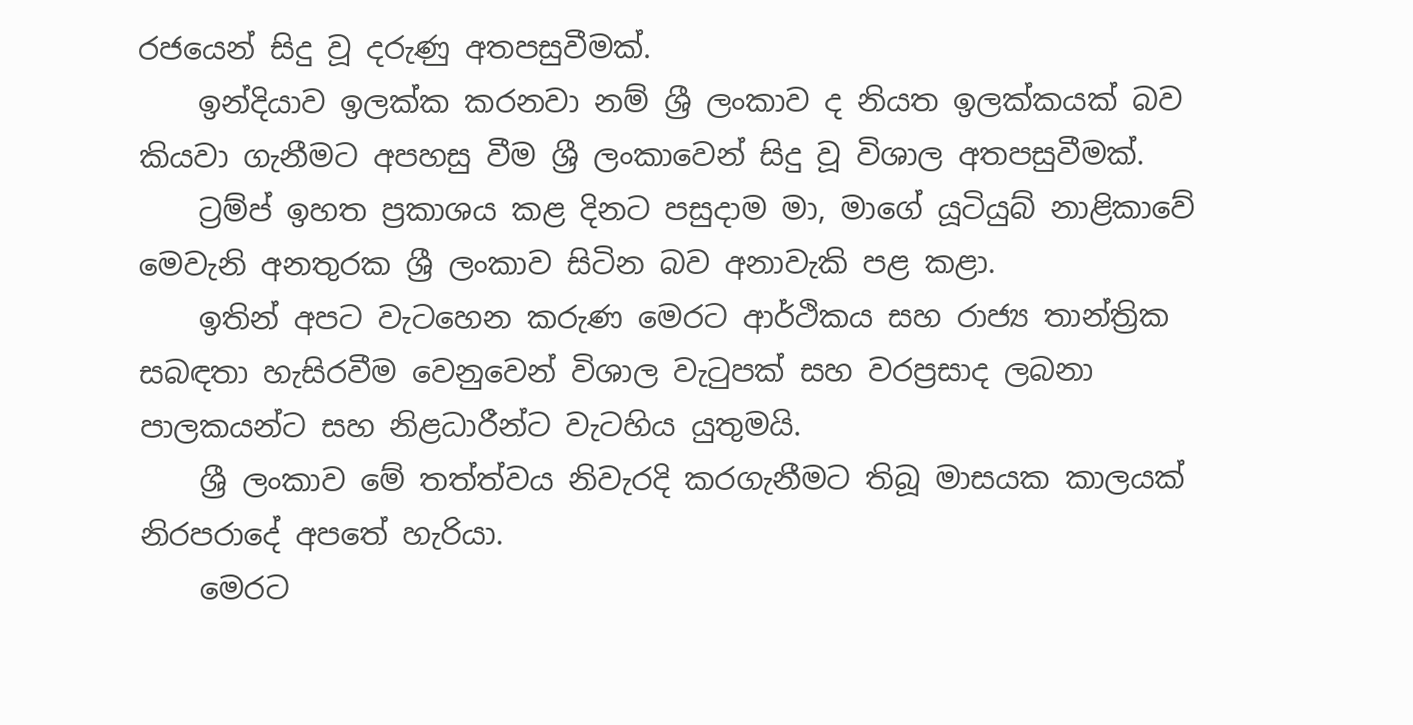රජයෙන් සිදු වූ දරුණු අතපසුවීමක්.
    ඉන්දියාව ඉලක්ක කරනවා නම් ශ්‍රී ලංකාව ද නියත ඉලක්කයක් බව කියවා ගැනීමට අපහසු වීම ශ්‍රී ලංකාවෙන් සිදු වූ විශාල අතපසුවීමක්.
    ට්‍රම්ප් ඉහත ප්‍රකාශය කළ දිනට පසුදාම මා, මාගේ යූටියුබ් නාළිකාවේ මෙවැනි අනතුරක ශ්‍රී ලංකාව සිටින බව අනාවැකි පළ කළා.
    ඉතින් අපට වැටහෙන කරුණ මෙරට ආර්ථිකය සහ රාජ්‍ය තාන්ත්‍රික සබඳතා හැසිරවීම වෙනුවෙන් විශාල වැටුපක් සහ වරප්‍රසාද ලබනා පාලකයන්ට සහ නිළධාරීන්ට වැටහිය යුතුමයි.
    ශ්‍රී ලංකාව මේ තත්ත්වය නිවැරදි කරගැනීමට තිබූ මාසයක කාලයක් නිරපරාදේ අපතේ හැරියා.
    මෙරට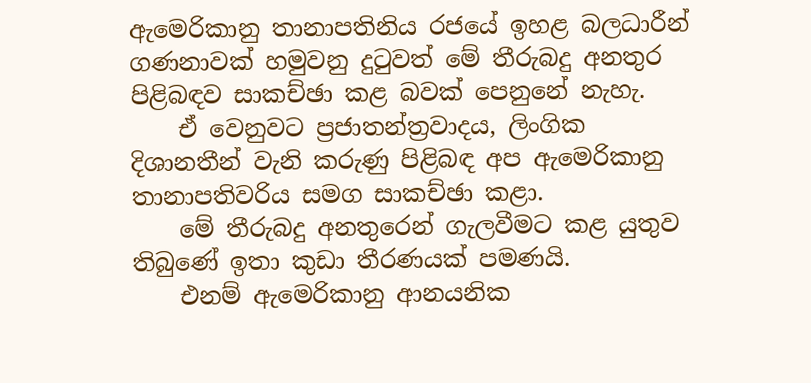ඇමෙරිකානු තානාපතිනිය රජයේ ඉහළ බලධාරීන් ගණනාවක් හමුවනු දුටුවත් මේ තීරුබදු අනතුර පිළිබඳව සාකච්ඡා කළ බවක් පෙනුනේ නැහැ.
    ඒ වෙනුවට ප්‍රජාතන්ත්‍රවාදය, ලිංගික දිශානතීන් වැනි කරුණු පිළිබඳ අප ඇමෙරිකානු තානාපතිවරිය සමග සාකච්ඡා කළා.
    මේ තීරුබදු අනතුරෙන් ගැලවීමට කළ යුතුව තිබුණේ ඉතා කුඩා තීරණයක් පමණයි.
    එනම් ඇමෙරිකානු ආනයනික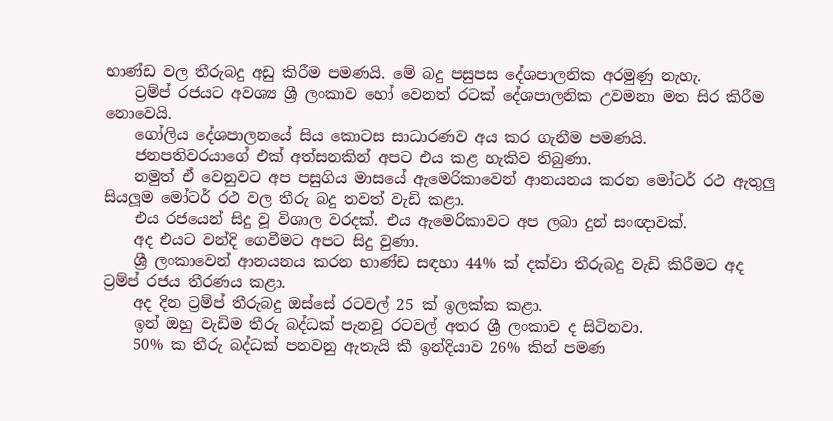භාණ්ඩ වල තීරුබදු අඩු කිරීම පමණයි. මේ බදු පසුපස දේශපාලනික අරමුණු නැහැ.
    ට්‍රම්ප් රජයට අවශ්‍ය ශ්‍රී ලංකාව හෝ වෙනත් රටක් දේශපාලනික උවමනා මත සිර කිරීම නොවෙයි.
    ගෝලිය දේශපාලනයේ සිය කොටස සාධාරණව අය කර ගැනීම පමණයි.
    ජනපතිවරයාගේ එක් අත්සනකින් අපට එය කළ හැකිව තිබුණා.
    නමුත් ඒ වෙනුවට අප පසුගිය මාසයේ ඇමෙරිකාවෙන් ආනයනය කරන මෝටර් රථ ඇතුලු සියලූම මෝටර් රථ වල තීරු බදු තවත් වැඩි කළා.
    එය රජයෙන් සිදු වූ විශාල වරදක්. එය ඇමෙරිකාවට අප ලබා දුන් සංඥාවක්.
    අද එයට වන්දි ගෙවීමට අපට සිදු වුණා.
    ශ්‍රී ලංකාවෙන් ආනයනය කරන භාණ්ඩ සඳහා 44% ක් දක්වා තීරුබදු වැඩි කිරීමට අද ට්‍රම්ප් රජය තීරණය කළා.
    අද දින ට්‍රම්ප් තීරුබදු ඔස්සේ රටවල් 25 ක් ඉලක්ක කළා.
    ඉන් ඔහු වැඩිම තීරු බද්ධක් පැනවූ රටවල් අතර ශ්‍රී ලංකාව ද සිටිනවා.
    50% ක තීරු බද්ධක් පනවනු ඇතැයි කී ඉන්දියාව 26% කින් පමණ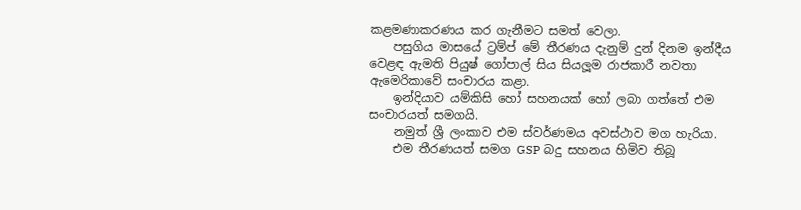කළමණාකරණය කර ගැනීමට සමත් වෙලා.
    පසුගිය මාසයේ ට්‍රම්ප් මේ තීරණය දැනුම් දුන් දිනම ඉන්දීය වෙළඳ ඇමති පියුෂ් ගෝපාල් සිය සියලූම රාජකාරී නවතා ඇමෙරිකාවේ සංචාරය කළා.
    ඉන්දියාව යම්කිසි හෝ සහනයක් හෝ ලබා ගත්තේ එම සංචාරයත් සමගයි.
    නමුත් ශ්‍රී ලංකාව එම ස්වර්ණමය අවස්ථාව මග හැරියා.
    එම තීරණයත් සමග GSP බදු සහනය හිමිව තිබූ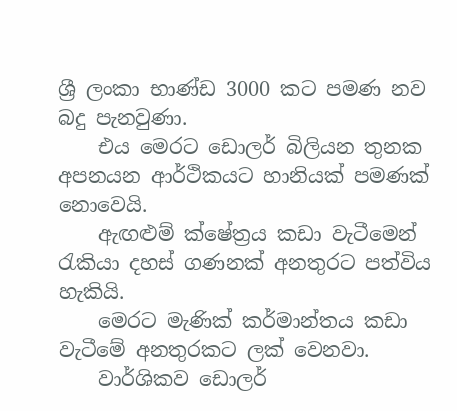ශ්‍රී ලංකා භාණ්ඩ 3000 කට පමණ නව බදු පැනවුණා.
    එය මෙරට ඩොලර් බිලියන තුනක අපනයන ආර්ථිකයට හානියක් පමණක් නොවෙයි.
    ඇඟළුම් ක්ෂේත්‍රය කඩා වැටීමෙන් රැකියා දහස් ගණනක් අනතුරට පත්විය හැකියි.
    මෙරට මැණික් කර්මාන්තය කඩා වැටීමේ අනතුරකට ලක් වෙනවා.
    වාර්ශිකව ඩොලර්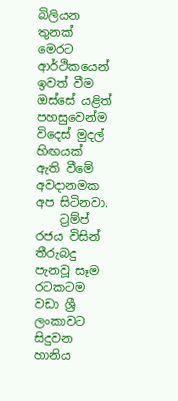බිලියන තුනක් මෙරට ආර්ථිකයෙන් ඉවත් වීම ඔස්සේ යළිත් පහසුවෙන්ම විදෙස් මුදල් හිඟයක් ඇති වීමේ අවදානමක අප සිටිනවා.
    ට්‍රම්ප් රජය විසින් තීරුබදු පැනවූ සෑම රටකටම වඩා ශ්‍රී ලංකාවට සිදුවන හානිය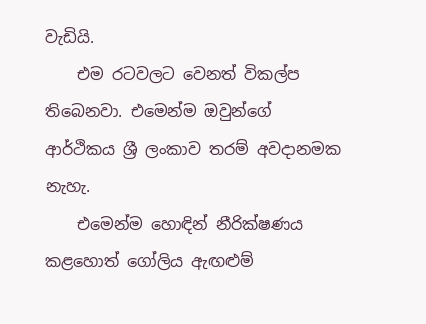වැඩියි.
    එම රටවලට වෙනත් විකල්ප තිබෙනවා. එමෙන්ම ඔවුන්ගේ ආර්ථිකය ශ්‍රී ලංකාව තරම් අවදානමක නැහැ.
    එමෙන්ම හොඳින් නීරික්ෂණය කළහොත් ගෝලිය ඇඟළුම්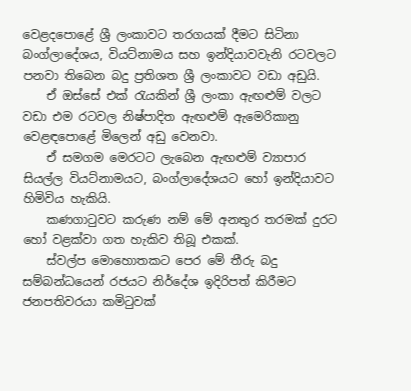වෙළදපොළේ ශ්‍රී ලංකාවට තරගයක් දීමට සිටිනා බංග්ලාදේශය, වියට්නාමය සහ ඉන්දියාවවැනි රටවලට පනවා තිබෙන බදු ප්‍රතිශත ශ්‍රී ලංකාවට වඩා අඩුයි.
    ඒ ඔස්සේ එක් රැයකින් ශ්‍රී ලංකා ඇඟළුම් වලට වඩා එම රටවල නිෂ්පාදිත ඇඟළුම් ඇමෙරිකානු වෙළඳපොළේ මිලෙන් අඩු වෙනවා.
    ඒ සමගම මෙරටට ලැබෙන ඇඟළුම් ව්‍යාපාර සියල්ල වියට්නාමයට, බංග්ලාදේශයට හෝ ඉන්දියාවට හිමිවිය හැකියි.
    කණගාටුවට කරුණ නම් මේ අනතුර තරමක් දුරට හෝ වළක්වා ගත හැකිව තිබූ එකක්.
    ස්වල්ප මොහොතකට පෙර මේ තීරු බදු සම්බන්ධයෙන් රජයට නිර්දේශ ඉදිරිපත් කිරීමට ජනපතිවරයා කමිටුවක්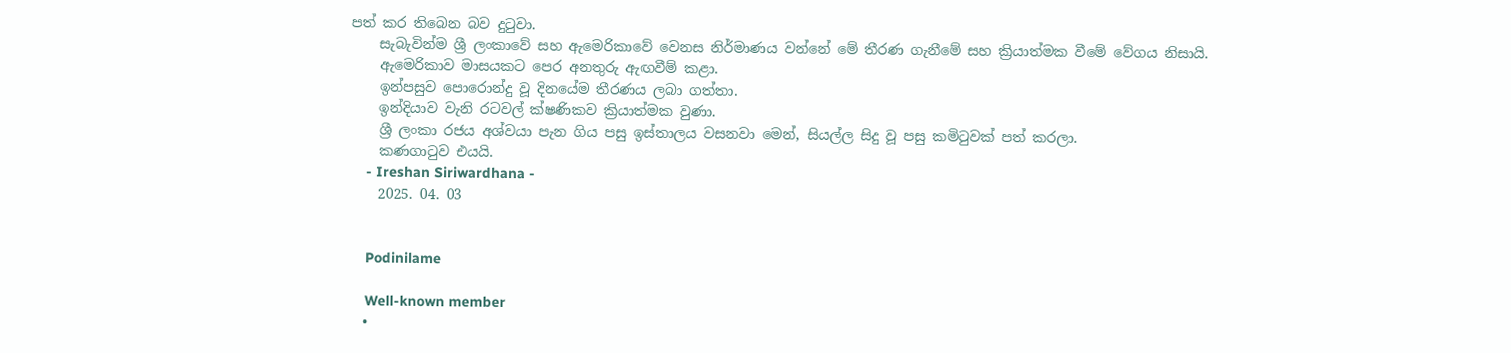පත් කර තිබෙන බව දුටුවා.
    සැබැවින්ම ශ්‍රී ලංකාවේ සහ ඇමෙරිකාවේ වෙනස නිර්මාණය වන්නේ මේ තීරණ ගැනීමේ සහ ක්‍රියාත්මක වීමේ වේගය නිසායි.
    ඇමෙරිකාව මාසයකට පෙර අනතුරු ඇඟවීම් කළා.
    ඉන්පසුව පොරොන්දු වූ දිනයේම තීරණය ලබා ගත්තා.
    ඉන්දියාව වැනි රටවල් ක්ෂණිකව ක්‍රියාත්මක වුණා.
    ශ්‍රී ලංකා රජය අශ්වයා පැන ගිය පසු ඉස්තාලය වසනවා මෙන්, සියල්ල සිදු වූ පසු කමිටුවක් පත් කරලා.
    කණගාටුව එයයි.
    - Ireshan Siriwardhana -
    2025. 04. 03


    Podinilame

    Well-known member
  •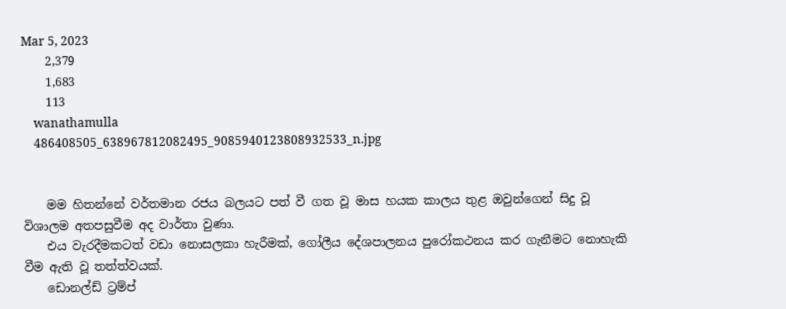Mar 5, 2023
    2,379
    1,683
    113
    wanathamulla
    486408505_638967812082495_9085940123808932533_n.jpg


    මම හිතන්නේ වර්තමාන රජය බලයට පත් වී ගත වූ මාස හයක කාලය තුළ ඔවුන්ගෙන් සිදු වූ විශාලම අතපසුවීම අද වාර්තා වුණා.
    එය වැරදීමකටත් වඩා නොසලකා හැරීමක්, ගෝලීය දේශපාලනය පුරෝකථනය කර ගැනීමට නොහැකි වීම ඇති වූ තත්ත්වයක්.
    ඩොනල්ඩ් ට්‍රම්ප්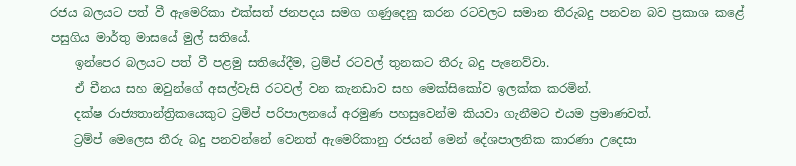රජය බලයට පත් වී ඇමෙරිකා එක්සත් ජනපදය සමග ගණුදෙනු කරන රටවලට සමාන තීරුබදු පනවන බව ප්‍රකාශ කළේ පසුගිය මාර්තු මාසයේ මුල් සතියේ.
    ඉන්පෙර බලයට පත් වී පළමු සතියේදීම, ට්‍රම්ප් රටවල් තුනකට තීරු බදු පැනෙව්වා.
    ඒ චීනය සහ ඔවුන්ගේ අසල්වැසි රටවල් වන කැනඩාව සහ මෙක්සිකෝව ඉලක්ක කරමින්.
    දක්ෂ රාජ්‍යතාන්ත්‍රිකයෙකුට ට්‍රම්ප් පරිපාලනයේ අරමුණ පහසුවෙන්ම කියවා ගැනීමට එයම ප්‍රමාණවත්.
    ට්‍රම්ප් මෙලෙස තීරු බදු පනවන්නේ වෙනත් ඇමෙරිකානු රජයන් මෙන් දේශපාලනික කාරණා උදෙසා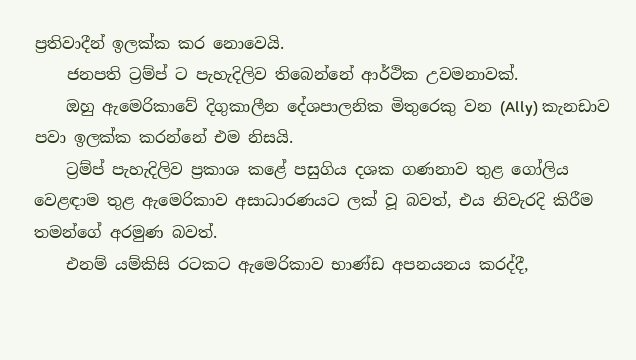ප්‍රතිවාදීන් ඉලක්ක කර නොවෙයි.
    ජනපති ට්‍රම්ප් ට පැහැදිලිව තිබෙන්නේ ආර්ථික උවමනාවක්.
    ඔහු ඇමෙරිකාවේ දිගුකාලීන දේශපාලනික මිතුරෙකු වන (Ally) කැනඩාව පවා ඉලක්ක කරන්නේ එම නිසයි.
    ට්‍රම්ප් පැහැදිලිව ප්‍රකාශ කළේ පසුගිය දශක ගණනාව තුළ ගෝලිය වෙළඳාම තුළ ඇමෙරිකාව අසාධාරණයට ලක් වූ බවත්, එය නිවැරදි කිරීම තමන්ගේ අරමුණ බවත්.
    එනම් යම්කිසි රටකට ඇමෙරිකාව භාණ්ඩ අපනයනය කරද්දී,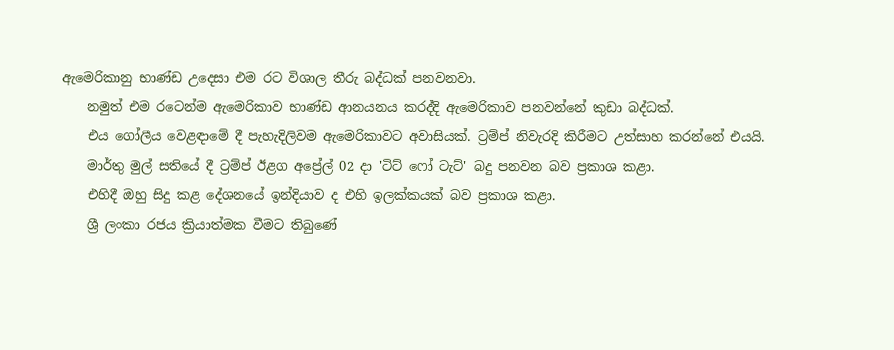ඇමෙරිකානු භාණ්ඩ උදෙසා එම රට විශාල තීරු බද්ධක් පනවනවා.
    නමුත් එම රටෙන්ම ඇමෙරිකාව භාණ්ඩ ආනයනය කරද්දි ඇමෙරිකාව පනවන්නේ කුඩා බද්ධක්.
    එය ගෝලීය වෙළඳාමේ දී පැහැදිලිවම ඇමෙරිකාවට අවාසියක්. ට්‍රම්ප් නිවැරදි කිරීමට උත්සාහ කරන්නේ එයයි.
    මාර්තු මුල් සතියේ දී ට්‍රම්ප් ඊළග අප්‍රේල් 02 දා 'ටිට් ෆෝ ටැට්' බදු පනවන බව ප්‍රකාශ කළා.
    එහිදී ඔහු සිදු කළ දේශනයේ ඉන්දියාව ද එහි ඉලක්කයක් බව ප්‍රකාශ කළා.
    ශ්‍රී ලංකා රජය ක්‍රියාත්මක වීමට තිබුණේ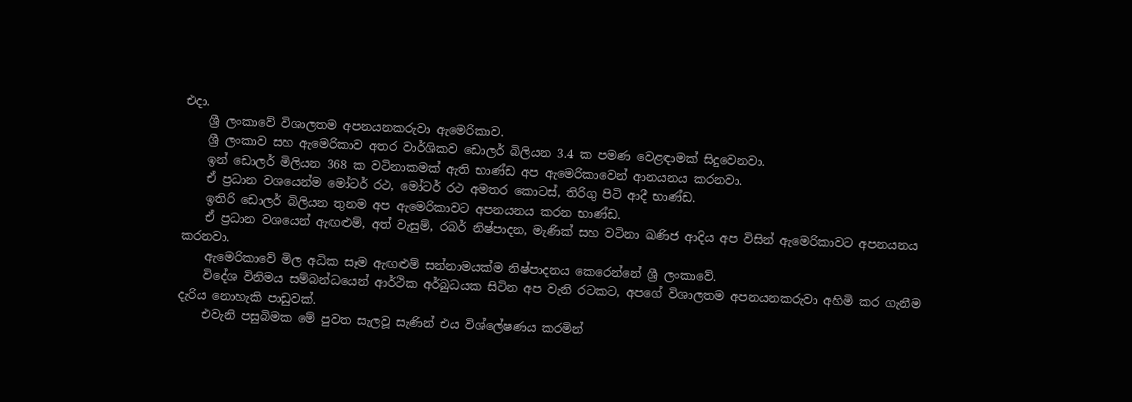එදා.
    ශ්‍රී ලංකාවේ විශාලතම අපනයනකරුවා ඇමෙරිකාව.
    ශ්‍රී ලංකාව සහ ඇමෙරිකාව අතර වාර්ශිකව ඩොලර් බිලියන 3.4 ක පමණ වෙළඳාමක් සිදුවෙනවා.
    ඉන් ඩොලර් මිලියන 368 ක වටිනාකමක් ඇති භාණ්ඩ අප ඇමෙරිකාවෙන් ආනයනය කරනවා.
    ඒ ප්‍රධාන වශයෙන්ම මෝටර් රථ, මෝටර් රථ අමතර කොටස්, තිරිගු පිටි ආදී භාණ්ඩ.
    ඉතිරි ඩොලර් බිලියන තුනම අප ඇමෙරිකාවට අපනයනය කරන භාණ්ඩ.
    ඒ ප්‍රධාන වශයෙන් ඇඟළුම්, අත් වැසුම්, රබර් නිෂ්පාදන, මැණික් සහ වටිනා ඛණිජ ආදිය අප විසින් ඇමෙරිකාවට අපනයනය කරනවා.
    ඇමෙරිකාවේ මිල අධික සෑම ඇඟළුම් සන්නාමයක්ම නිෂ්පාදනය කෙරෙන්නේ ශ්‍රී ලංකාවේ.
    විදේශ විනිමය සම්බන්ධයෙන් ආර්ථික අර්බුධයක සිටින අප වැනි රටකට, අපගේ විශාලතම අපනයනකරුවා අහිමි කර ගැනීම දැරිය නොහැකි පාඩුවක්.
    එවැනි පසුබිමක මේ පුවත සැලවූ සැණින් එය විශ්ලේෂණය කරමින්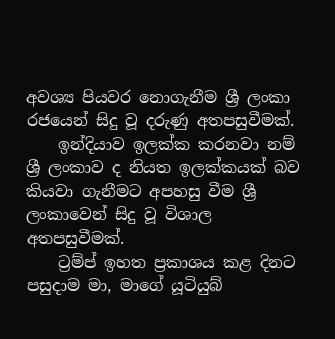අවශ්‍ය පියවර නොගැනීම ශ්‍රී ලංකා රජයෙන් සිදු වූ දරුණු අතපසුවීමක්.
    ඉන්දියාව ඉලක්ක කරනවා නම් ශ්‍රී ලංකාව ද නියත ඉලක්කයක් බව කියවා ගැනීමට අපහසු වීම ශ්‍රී ලංකාවෙන් සිදු වූ විශාල අතපසුවීමක්.
    ට්‍රම්ප් ඉහත ප්‍රකාශය කළ දිනට පසුදාම මා, මාගේ යූටියුබ්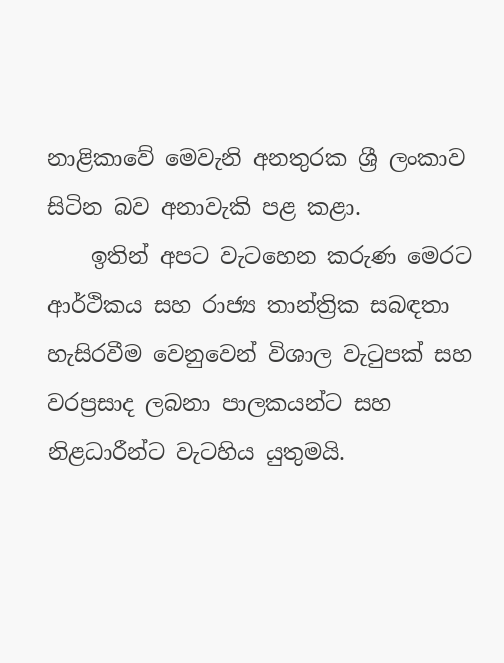නාළිකාවේ මෙවැනි අනතුරක ශ්‍රී ලංකාව සිටින බව අනාවැකි පළ කළා.
    ඉතින් අපට වැටහෙන කරුණ මෙරට ආර්ථිකය සහ රාජ්‍ය තාන්ත්‍රික සබඳතා හැසිරවීම වෙනුවෙන් විශාල වැටුපක් සහ වරප්‍රසාද ලබනා පාලකයන්ට සහ නිළධාරීන්ට වැටහිය යුතුමයි.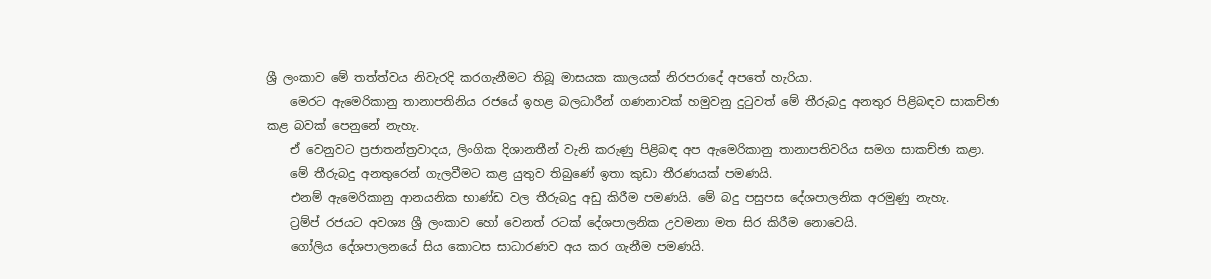ශ්‍රී ලංකාව මේ තත්ත්වය නිවැරදි කරගැනීමට තිබූ මාසයක කාලයක් නිරපරාදේ අපතේ හැරියා.
    මෙරට ඇමෙරිකානු තානාපතිනිය රජයේ ඉහළ බලධාරීන් ගණනාවක් හමුවනු දුටුවත් මේ තීරුබදු අනතුර පිළිබඳව සාකච්ඡා කළ බවක් පෙනුනේ නැහැ.
    ඒ වෙනුවට ප්‍රජාතන්ත්‍රවාදය, ලිංගික දිශානතීන් වැනි කරුණු පිළිබඳ අප ඇමෙරිකානු තානාපතිවරිය සමග සාකච්ඡා කළා.
    මේ තීරුබදු අනතුරෙන් ගැලවීමට කළ යුතුව තිබුණේ ඉතා කුඩා තීරණයක් පමණයි.
    එනම් ඇමෙරිකානු ආනයනික භාණ්ඩ වල තීරුබදු අඩු කිරීම පමණයි. මේ බදු පසුපස දේශපාලනික අරමුණු නැහැ.
    ට්‍රම්ප් රජයට අවශ්‍ය ශ්‍රී ලංකාව හෝ වෙනත් රටක් දේශපාලනික උවමනා මත සිර කිරීම නොවෙයි.
    ගෝලිය දේශපාලනයේ සිය කොටස සාධාරණව අය කර ගැනීම පමණයි.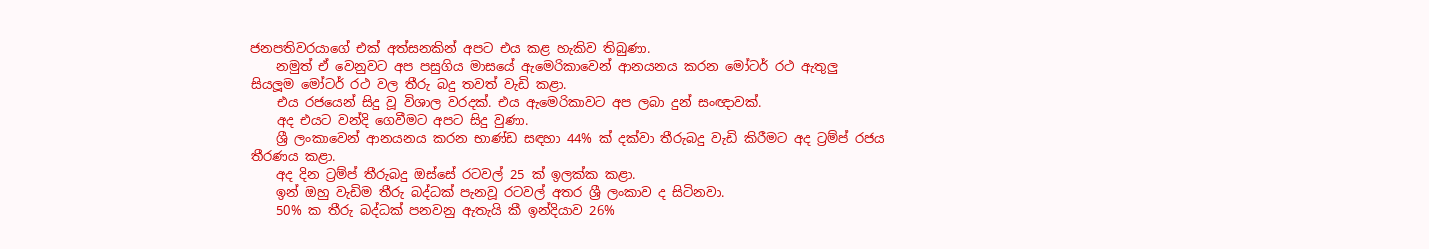ජනපතිවරයාගේ එක් අත්සනකින් අපට එය කළ හැකිව තිබුණා.
    නමුත් ඒ වෙනුවට අප පසුගිය මාසයේ ඇමෙරිකාවෙන් ආනයනය කරන මෝටර් රථ ඇතුලු සියලූම මෝටර් රථ වල තීරු බදු තවත් වැඩි කළා.
    එය රජයෙන් සිදු වූ විශාල වරදක්. එය ඇමෙරිකාවට අප ලබා දුන් සංඥාවක්.
    අද එයට වන්දි ගෙවීමට අපට සිදු වුණා.
    ශ්‍රී ලංකාවෙන් ආනයනය කරන භාණ්ඩ සඳහා 44% ක් දක්වා තීරුබදු වැඩි කිරීමට අද ට්‍රම්ප් රජය තීරණය කළා.
    අද දින ට්‍රම්ප් තීරුබදු ඔස්සේ රටවල් 25 ක් ඉලක්ක කළා.
    ඉන් ඔහු වැඩිම තීරු බද්ධක් පැනවූ රටවල් අතර ශ්‍රී ලංකාව ද සිටිනවා.
    50% ක තීරු බද්ධක් පනවනු ඇතැයි කී ඉන්දියාව 26%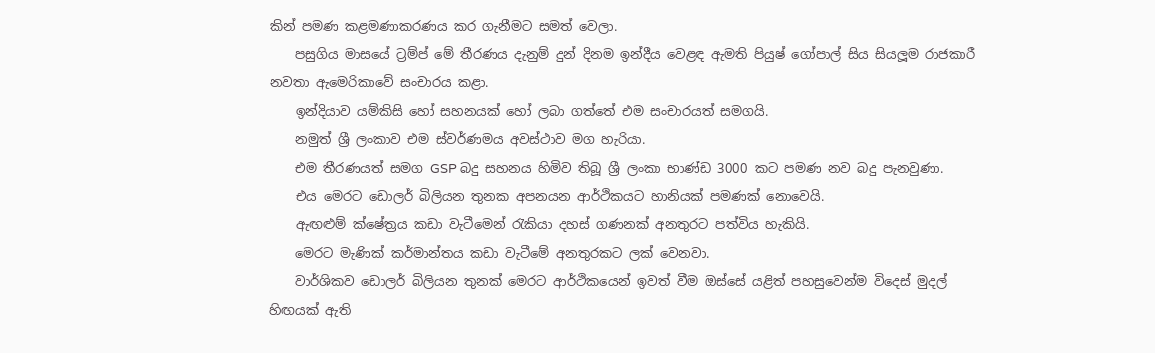කින් පමණ කළමණාකරණය කර ගැනීමට සමත් වෙලා.
    පසුගිය මාසයේ ට්‍රම්ප් මේ තීරණය දැනුම් දුන් දිනම ඉන්දීය වෙළඳ ඇමති පියුෂ් ගෝපාල් සිය සියලූම රාජකාරී නවතා ඇමෙරිකාවේ සංචාරය කළා.
    ඉන්දියාව යම්කිසි හෝ සහනයක් හෝ ලබා ගත්තේ එම සංචාරයත් සමගයි.
    නමුත් ශ්‍රී ලංකාව එම ස්වර්ණමය අවස්ථාව මග හැරියා.
    එම තීරණයත් සමග GSP බදු සහනය හිමිව තිබූ ශ්‍රී ලංකා භාණ්ඩ 3000 කට පමණ නව බදු පැනවුණා.
    එය මෙරට ඩොලර් බිලියන තුනක අපනයන ආර්ථිකයට හානියක් පමණක් නොවෙයි.
    ඇඟළුම් ක්ෂේත්‍රය කඩා වැටීමෙන් රැකියා දහස් ගණනක් අනතුරට පත්විය හැකියි.
    මෙරට මැණික් කර්මාන්තය කඩා වැටීමේ අනතුරකට ලක් වෙනවා.
    වාර්ශිකව ඩොලර් බිලියන තුනක් මෙරට ආර්ථිකයෙන් ඉවත් වීම ඔස්සේ යළිත් පහසුවෙන්ම විදෙස් මුදල් හිඟයක් ඇති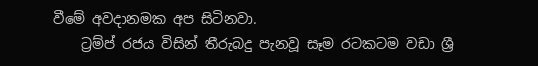වීමේ අවදානමක අප සිටිනවා.
    ට්‍රම්ප් රජය විසින් තීරුබදු පැනවූ සෑම රටකටම වඩා ශ්‍රී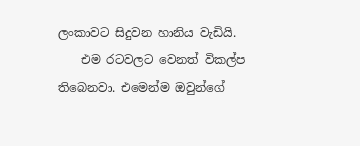ලංකාවට සිදුවන හානිය වැඩියි.
    එම රටවලට වෙනත් විකල්ප තිබෙනවා. එමෙන්ම ඔවුන්ගේ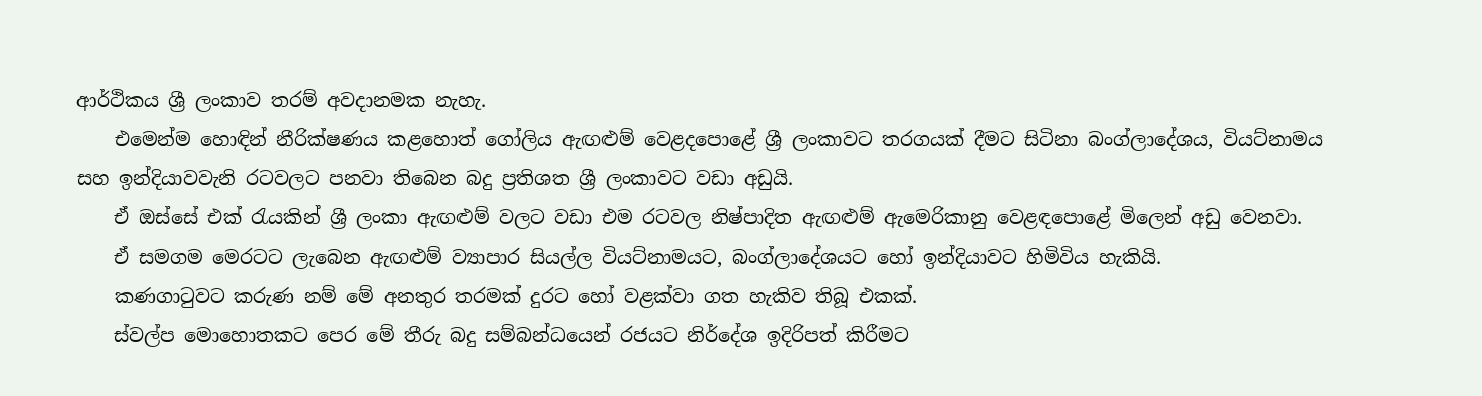ආර්ථිකය ශ්‍රී ලංකාව තරම් අවදානමක නැහැ.
    එමෙන්ම හොඳින් නීරික්ෂණය කළහොත් ගෝලිය ඇඟළුම් වෙළදපොළේ ශ්‍රී ලංකාවට තරගයක් දීමට සිටිනා බංග්ලාදේශය, වියට්නාමය සහ ඉන්දියාවවැනි රටවලට පනවා තිබෙන බදු ප්‍රතිශත ශ්‍රී ලංකාවට වඩා අඩුයි.
    ඒ ඔස්සේ එක් රැයකින් ශ්‍රී ලංකා ඇඟළුම් වලට වඩා එම රටවල නිෂ්පාදිත ඇඟළුම් ඇමෙරිකානු වෙළඳපොළේ මිලෙන් අඩු වෙනවා.
    ඒ සමගම මෙරටට ලැබෙන ඇඟළුම් ව්‍යාපාර සියල්ල වියට්නාමයට, බංග්ලාදේශයට හෝ ඉන්දියාවට හිමිවිය හැකියි.
    කණගාටුවට කරුණ නම් මේ අනතුර තරමක් දුරට හෝ වළක්වා ගත හැකිව තිබූ එකක්.
    ස්වල්ප මොහොතකට පෙර මේ තීරු බදු සම්බන්ධයෙන් රජයට නිර්දේශ ඉදිරිපත් කිරීමට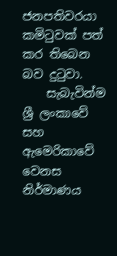ජනපතිවරයා කමිටුවක් පත් කර තිබෙන බව දුටුවා.
    සැබැවින්ම ශ්‍රී ලංකාවේ සහ ඇමෙරිකාවේ වෙනස නිර්මාණය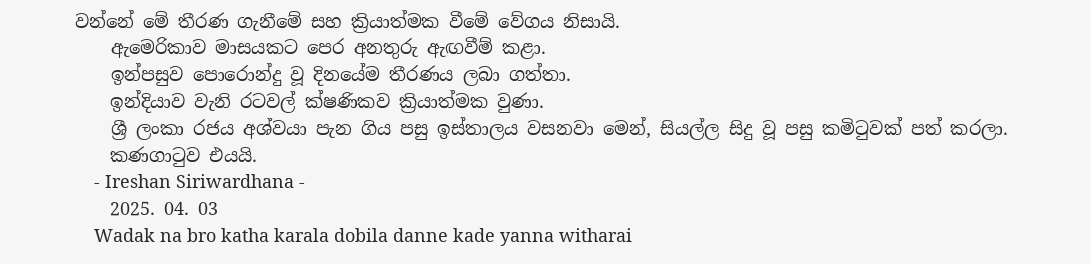වන්නේ මේ තීරණ ගැනීමේ සහ ක්‍රියාත්මක වීමේ වේගය නිසායි.
    ඇමෙරිකාව මාසයකට පෙර අනතුරු ඇඟවීම් කළා.
    ඉන්පසුව පොරොන්දු වූ දිනයේම තීරණය ලබා ගත්තා.
    ඉන්දියාව වැනි රටවල් ක්ෂණිකව ක්‍රියාත්මක වුණා.
    ශ්‍රී ලංකා රජය අශ්වයා පැන ගිය පසු ඉස්තාලය වසනවා මෙන්, සියල්ල සිදු වූ පසු කමිටුවක් පත් කරලා.
    කණගාටුව එයයි.
    - Ireshan Siriwardhana -
    2025. 04. 03
    Wadak na bro katha karala dobila danne kade yanna witharai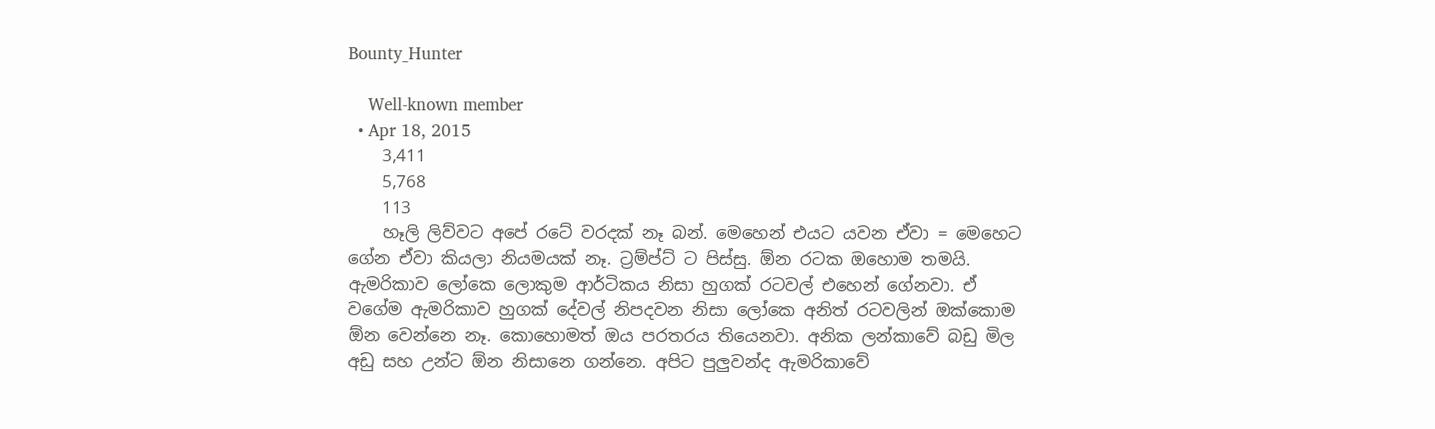Bounty_Hunter

    Well-known member
  • Apr 18, 2015
    3,411
    5,768
    113
    හෑලි ලිව්වට අපේ රටේ වරදක් නෑ බන්. මෙහෙන් එයට යවන ඒවා = මෙහෙට ගේන ඒවා කියලා නියමයක් නෑ. ට්‍රම්ප්ට් ට පිස්සු. ඕන රටක ඔහොම තමයි. ඇමරිකාව ලෝකෙ ලොකුම ආර්ටිකය නිසා හුගක් රටවල් එහෙන් ගේනවා. ඒ වගේම ඇමරිකාව හුගක් දේවල් නිපදවන නිසා ලෝකෙ අනිත් රටවලින් ඔක්කොම ඕන වෙන්නෙ නෑ. කොහොමත් ඔය පරතරය තියෙනවා. අනික ලන්කාවේ බඩු මිල අඩු සහ උන්ට ඕන නිසානෙ ගන්නෙ. අපිට පුලුවන්ද ඇමරිකාවේ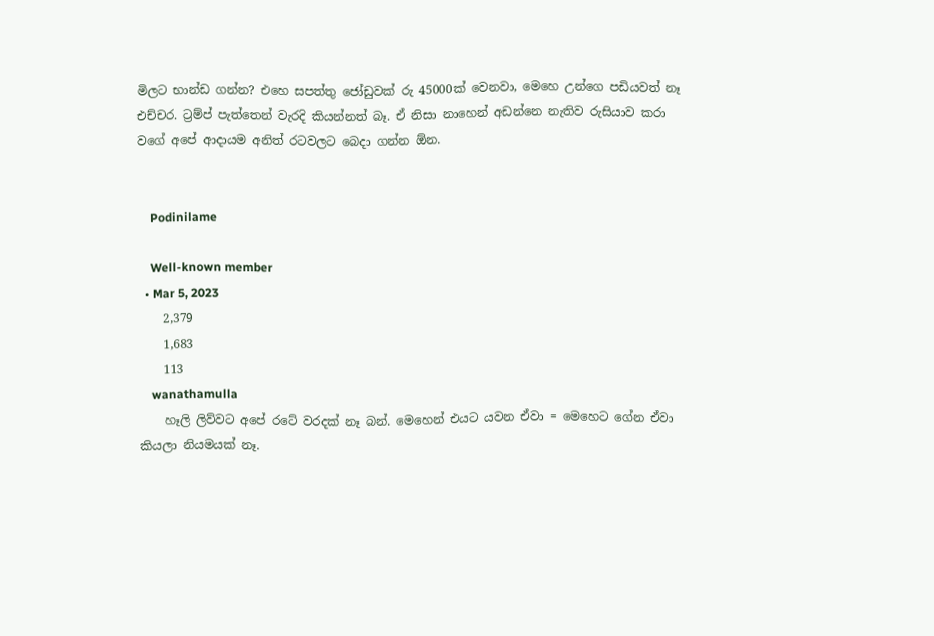මිලට භාන්ඩ ගන්න? එහෙ සපත්තු ජෝඩුවක් රු 45000ක් වෙනවා, මෙහෙ උන්ගෙ පඩියවත් නෑ එච්චර. ට්‍රම්ප් පැත්තෙන් වැරදි කියන්නත් බෑ. ඒ නිසා නාහෙන් අඩන්නෙ නැතිව රුසියාව කරා වගේ අපේ ආදායම අනිත් රටවලට බෙදා ගන්න ඕන.


    Podinilame

    Well-known member
  • Mar 5, 2023
    2,379
    1,683
    113
    wanathamulla
    හෑලි ලිව්වට අපේ රටේ වරදක් නෑ බන්. මෙහෙන් එයට යවන ඒවා = මෙහෙට ගේන ඒවා කියලා නියමයක් නෑ.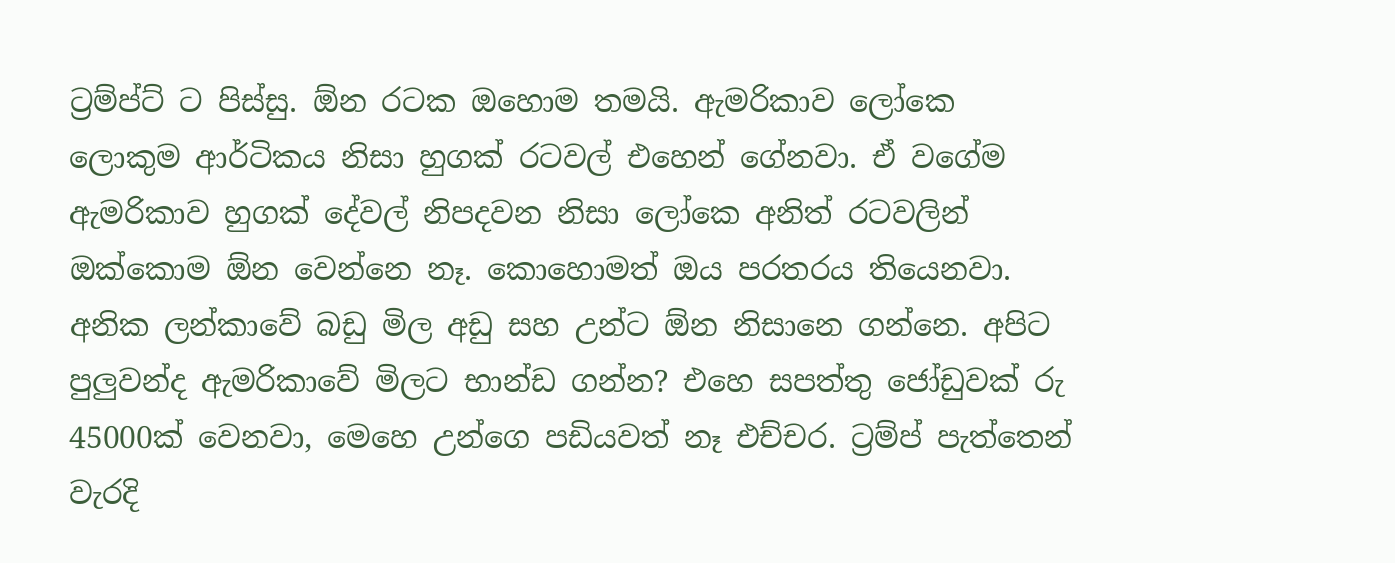ට්‍රම්ප්ට් ට පිස්සු. ඕන රටක ඔහොම තමයි. ඇමරිකාව ලෝකෙ ලොකුම ආර්ටිකය නිසා හුගක් රටවල් එහෙන් ගේනවා. ඒ වගේම ඇමරිකාව හුගක් දේවල් නිපදවන නිසා ලෝකෙ අනිත් රටවලින් ඔක්කොම ඕන වෙන්නෙ නෑ. කොහොමත් ඔය පරතරය තියෙනවා. අනික ලන්කාවේ බඩු මිල අඩු සහ උන්ට ඕන නිසානෙ ගන්නෙ. අපිට පුලුවන්ද ඇමරිකාවේ මිලට භාන්ඩ ගන්න? එහෙ සපත්තු ජෝඩුවක් රු 45000ක් වෙනවා, මෙහෙ උන්ගෙ පඩියවත් නෑ එච්චර. ට්‍රම්ප් පැත්තෙන් වැරදි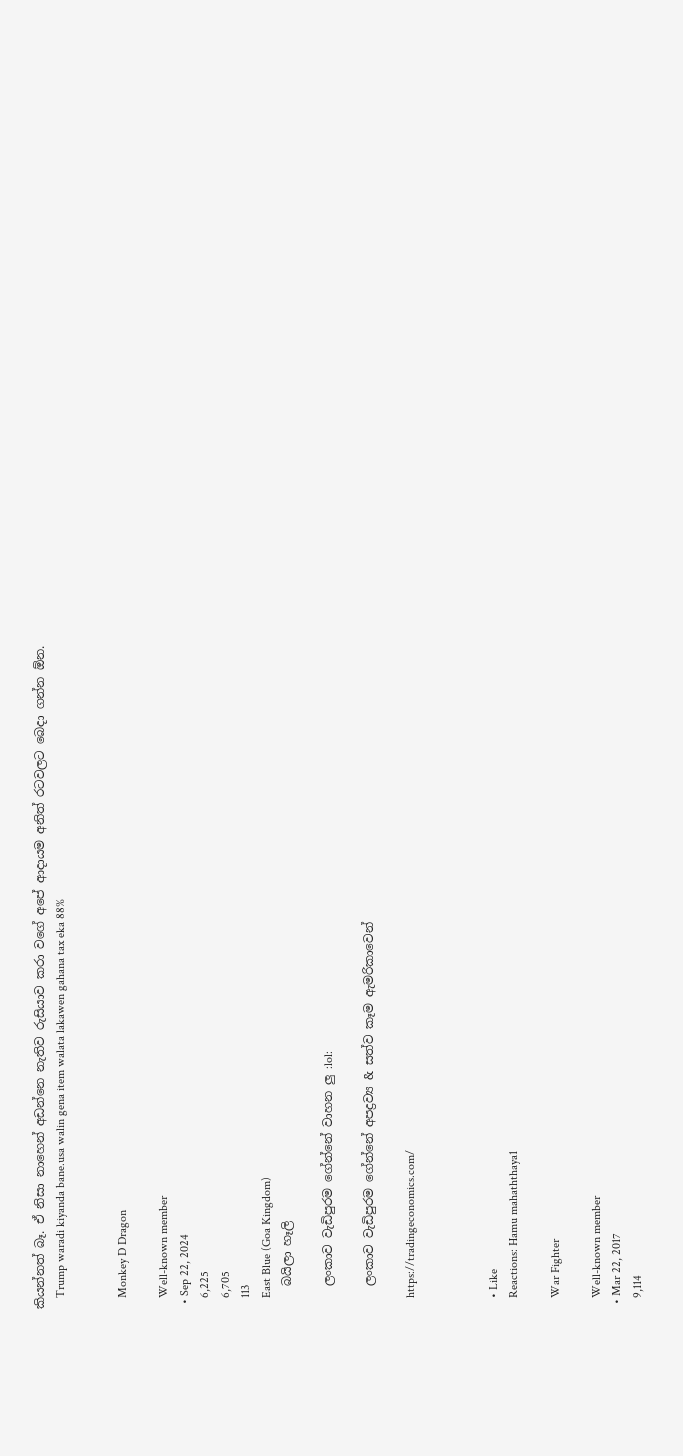කියන්නත් බෑ. ඒ නිසා නාහෙන් අඩන්නෙ නැතිව රුසියාව කරා වගේ අපේ ආදායම අනිත් රටවලට බෙදා ගන්න ඕන.
    Trump waradi kiyanda bane.usa walin gena item walata lakawen gahana tax eka 88%


    Monkey D Dragon

    Well-known member
  • Sep 22, 2024
    6,225
    6,705
    113
    East Blue (Goa Kingdom)
    බයිලා හෑලි

    ලංකාව වැඩිපුරම ගේන්නේ වාහන ලු :lol:

    ලංකාව වැඩිපුරම ගේන්නේ අපද්‍රව්‍ය & සත්ව කෑම ඇමරිකාවෙන්

    https://tradingeconomics.com/



    • Like
    Reactions: Hamu mahaththaya1

    War Fighter

    Well-known member
  • Mar 22, 2017
    9,114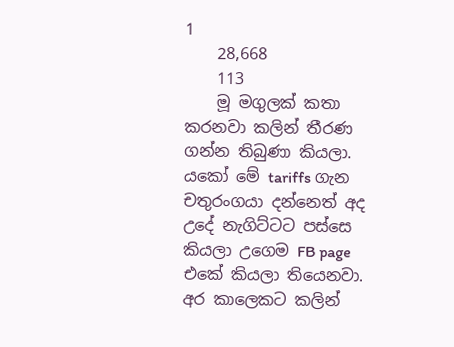1
    28,668
    113
    මූ මගුලක් කතා කරනවා කලින් තීරණ ගන්න තිබුණා කියලා. යකෝ මේ tariffs ගැන චතුරංගයා දන්නෙත් අද උදේ නැගිට්ටට පස්සෙ කියලා උගෙම FB page එකේ කියලා තියෙනවා. අර කාලෙකට කලින්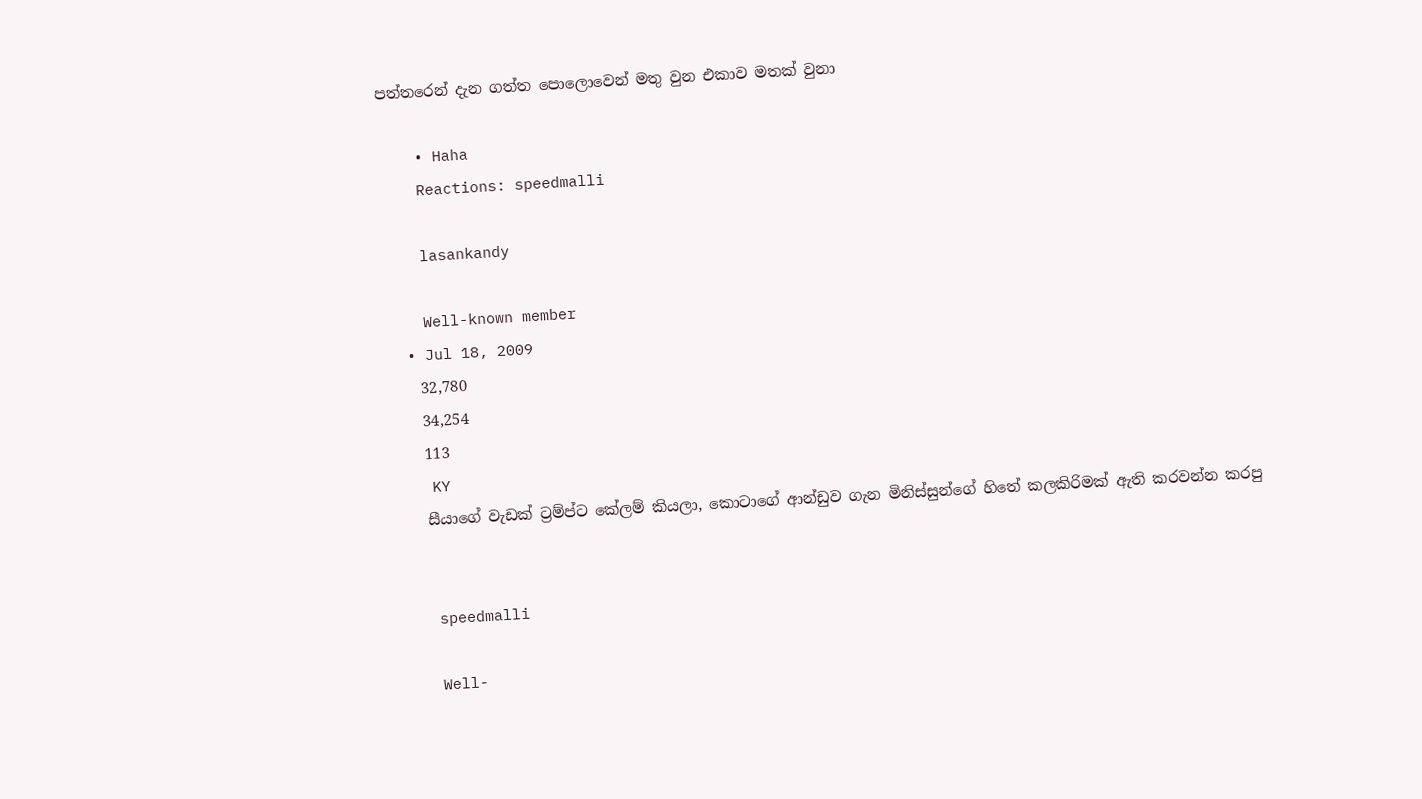පත්තරෙන් දැන ගත්ත පොලොවෙන් මතු වුන එකාව මතක් වුනා

    • Haha
    Reactions: speedmalli

    lasankandy

    Well-known member
  • Jul 18, 2009
    32,780
    34,254
    113
    KY
    සීයාගේ වැඩක් ට්‍රම්ප්ට කේලම් කියලා, කොටාගේ ආන්ඩුව ගැන මිනිස්සුන්ගේ හිතේ කලකිරිමක් ඇති කරවන්න කරපු


    speedmalli

    Well-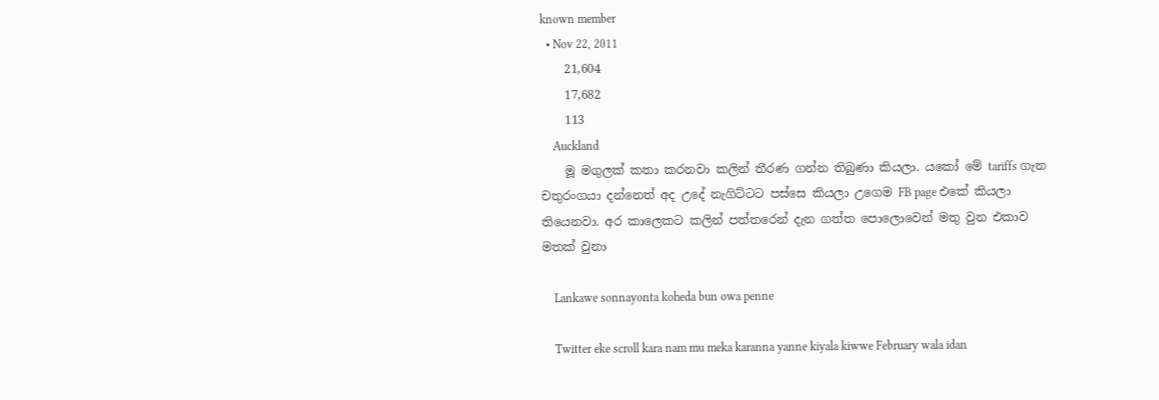known member
  • Nov 22, 2011
    21,604
    17,682
    113
    Auckland
    මූ මගුලක් කතා කරනවා කලින් තීරණ ගන්න තිබුණා කියලා. යකෝ මේ tariffs ගැන චතුරංගයා දන්නෙත් අද උදේ නැගිට්ටට පස්සෙ කියලා උගෙම FB page එකේ කියලා තියෙනවා. අර කාලෙකට කලින් පත්තරෙන් දැන ගත්ත පොලොවෙන් මතු වුන එකාව මතක් වුනා

    Lankawe sonnayonta koheda bun owa penne

    Twitter eke scroll kara nam mu meka karanna yanne kiyala kiwwe February wala idan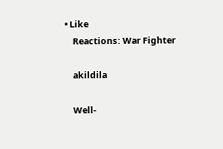• Like
    Reactions: War Fighter

    akildila

    Well-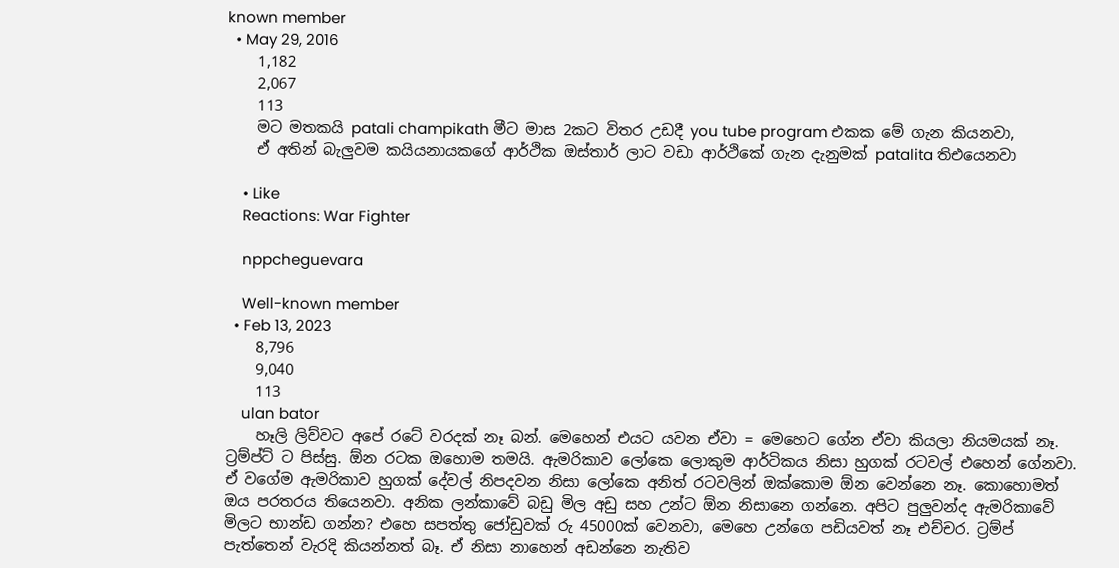known member
  • May 29, 2016
    1,182
    2,067
    113
    මට මතකයි patali champikath මීට මාස 2කට විතර උඩදී you tube program එකක මේ ගැන කියනවා,
    ඒ අතින් බැලුවම කයියනායකගේ ආර්ථික ඔස්තාර් ලාට වඩා ආර්ථිකේ ගැන දැනුමක් patalita තිඑයෙනවා

    • Like
    Reactions: War Fighter

    nppcheguevara

    Well-known member
  • Feb 13, 2023
    8,796
    9,040
    113
    ulan bator
    හෑලි ලිව්වට අපේ රටේ වරදක් නෑ බන්. මෙහෙන් එයට යවන ඒවා = මෙහෙට ගේන ඒවා කියලා නියමයක් නෑ. ට්‍රම්ප්ට් ට පිස්සු. ඕන රටක ඔහොම තමයි. ඇමරිකාව ලෝකෙ ලොකුම ආර්ටිකය නිසා හුගක් රටවල් එහෙන් ගේනවා. ඒ වගේම ඇමරිකාව හුගක් දේවල් නිපදවන නිසා ලෝකෙ අනිත් රටවලින් ඔක්කොම ඕන වෙන්නෙ නෑ. කොහොමත් ඔය පරතරය තියෙනවා. අනික ලන්කාවේ බඩු මිල අඩු සහ උන්ට ඕන නිසානෙ ගන්නෙ. අපිට පුලුවන්ද ඇමරිකාවේ මිලට භාන්ඩ ගන්න? එහෙ සපත්තු ජෝඩුවක් රු 45000ක් වෙනවා, මෙහෙ උන්ගෙ පඩියවත් නෑ එච්චර. ට්‍රම්ප් පැත්තෙන් වැරදි කියන්නත් බෑ. ඒ නිසා නාහෙන් අඩන්නෙ නැතිව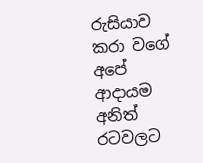රුසියාව කරා වගේ අපේ ආදායම අනිත් රටවලට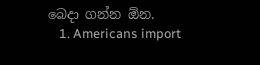බෙදා ගන්න ඕන.
    1. Americans import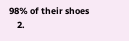98% of their shoes
    2.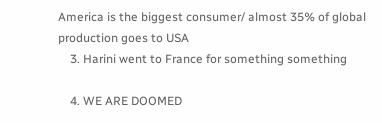America is the biggest consumer/ almost 35% of global production goes to USA
    3. Harini went to France for something something

    4. WE ARE DOOMED